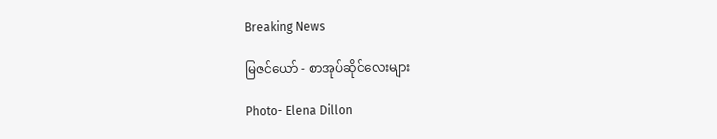Breaking News

မြဇင်ယော် - စာအုပ်ဆိုင်လေးများ

Photo- Elena Dillon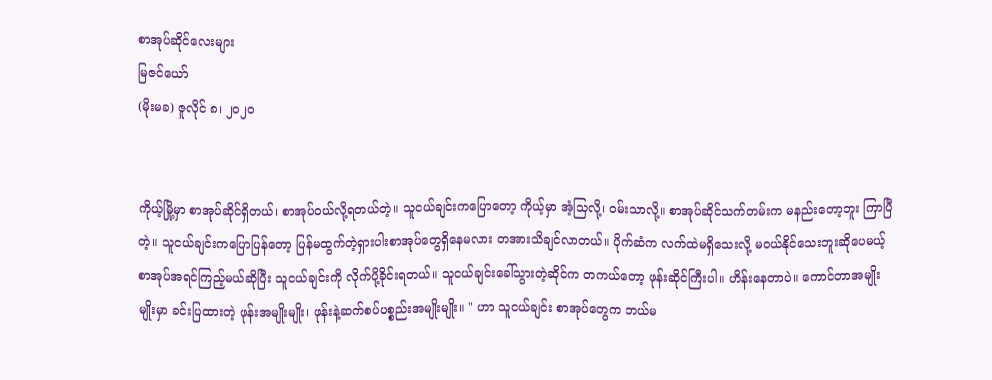စာအုပ်ဆိုင်လေးများ
မြဇင်ယော်
(မိုးမခ) ဇူလိုင် ၈၊ ၂၀၂၀


ကိုယ့်မြို့မှာ စာအုပ်ဆိုင်ရှိတယ်၊ စာအုပ်ဝယ်လို့ရတယ်တဲ့။ သူငယ်ချင်းကပြောတော့ ကိုယ့်မှာ အံ့သြလို့၊ ဝမ်းသာလို့။ စာအုပ်ဆိုင်သက်တမ်းက မနည်းတော့ဘူး ကြာပြီတဲ့။ သူငယ်ချင်းကပြောပြန်တော့ ပြန်မထွက်တဲ့ရှားပါးစာအုပ်တွေရှိနေမလား တအားသိချင်လာတယ်။ ပိုက်ဆံက လက်ထဲမရှိ‌သေးလို့ မဝယ်နိုင်သေးဘူးဆိုပေမယ့် စာအုပ်အရင်ကြည့်မယ်ဆိုပြီး သူငယ်ချင်းကို လိုက်ပို့ခိုင်းရတယ်။ သူငယ်ချင်းခေါ်သွားတဲ့ဆိုင်က တကယ်တော့ ဖုန်းဆိုင်ကြီးပါ။ ဟိန်းနေတာပဲ။ ကောင်တာအမျိုးမျိုးမှာ ခင်းပြထားတဲ့ ဖုန်းအမျိုးမျိုး၊ ဖုန်းနဲ့ဆက်စပ်ပစ္စည်းအမျိုးမျိုး။ " ဟာ သူငယ်ချင်း စာအုပ်တွေက ဘယ်မ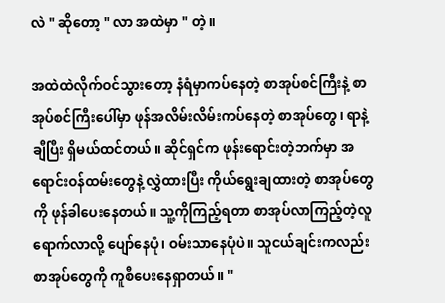လဲ " ဆိုတော့ " လာ အထဲမှာ " တဲ့။

အထဲထဲလိုက်ဝင်သွားတော့ နံရံမှာကပ်နေတဲ့ စာအုပ်စင်ကြီးနဲ့ စာအုပ်စင်ကြီးပေါ်မှာ ဖုန်အလိမ်းလိမ်းကပ်နေတဲ့ စာအုပ်တွေ၊ ရာနဲ့ချီပြီး ရှိမယ်ထင်တယ်။ ဆိုင်ရှင်က ဖုန်းရောင်းတဲ့ဘက်မှာ အရောင်းဝန်ထမ်းတွေနဲ့ လွှဲထားပြီး ကိုယ်ရွေးချထားတဲ့ စာအုပ်တွေကို ဖုန်ခါပေးနေတယ်။ သူ့ကိုကြည့်ရတာ စာအုပ်လာကြည့်တဲ့လူရောက်လာလို့ ပျော်နေပုံ၊ ဝမ်းသာနေပုံပဲ။ သူငယ်ချင်းကလည်း စာအုပ်တွေကို ကူစီပေးနေရှာတယ်။ "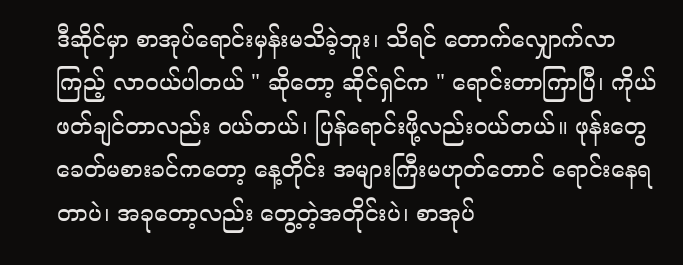ဒီဆိုင်မှာ စာအုပ်ရောင်းမှန်းမသိခဲ့ဘူး၊ သိရင် တောက်လျှောက်လာကြည့် လာဝယ်ပါတယ် " ဆိုတော့ ဆိုင်ရှင်က " ရောင်းတာကြာပြီ၊ ကိုယ်ဖတ်ချင်တာလည်း ဝယ်တယ်၊ ပြန်ရောင်းဖို့လည်းဝယ်တယ်။ ဖုန်းတွေ ခေတ်မစားခင်ကတော့ နေ့တိုင်း အများကြီးမဟုတ်တောင် ရောင်းနေရတာပဲ၊ အခုတော့လည်း တွေ့တဲ့အတိုင်းပဲ၊ စာအုပ်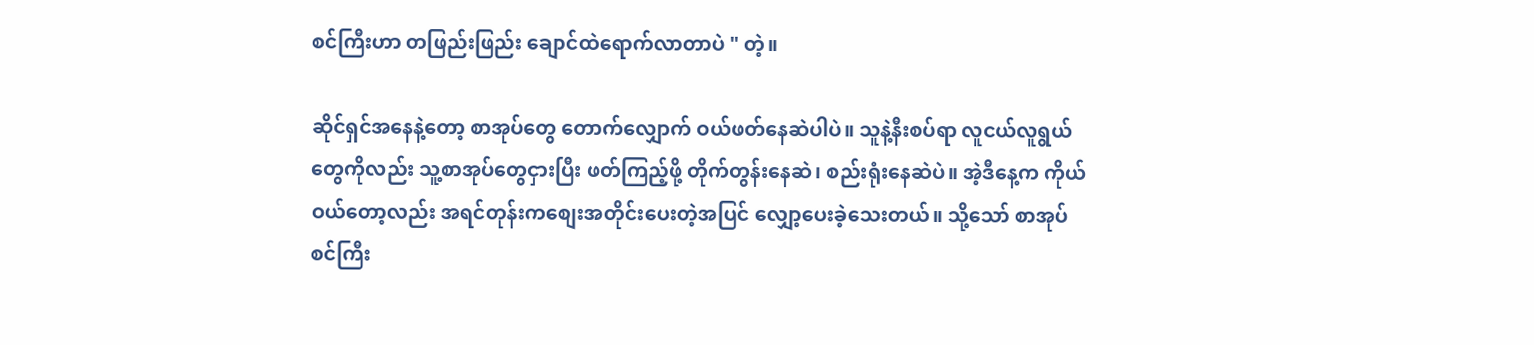စင်ကြီးဟာ တဖြည်းဖြည်း ချောင်ထဲရောက်လာတာပဲ " တဲ့။

ဆိုင်ရှင်အနေနဲ့တော့ စာအုပ်တွေ တောက်လျှောက် ဝယ်ဖတ်နေဆဲပါပဲ။ သူနဲ့နီးစပ်ရာ လူငယ်လူရွယ်တွေကိုလည်း သူ့စာအုပ်တွေငှားပြီး ဖတ်ကြည့်ဖို့ တိုက်တွန်းနေဆဲ၊ စည်းရုံးနေဆဲပဲ။ အဲ့ဒီနေ့က ကိုယ်ဝယ်တော့လည်း အရင်တုန်းကစျေးအတိုင်းပေးတဲ့အပြင် လျှော့ပေးခဲ့သေးတယ်။ သို့သော် စာအုပ်စင်ကြီး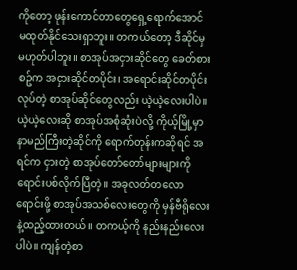ကိုတော့ ဖုန်းကောင်တာတွေရှေ့ရောက်အောင် မထုတ်နိုင်သေးရှာဘူး။ တကယ်တော့ ဒီဆိုင်မှ မဟုတ်ပါဘူး။ စာအုပ်အငှားဆိုင်တွေ ခေတ်စားစဥ်က အငှားဆိုင်တပိုင်း၊ အရောင်းဆိုင်တပိုင်းလုပ်တဲ့ စာအုပ်ဆိုင်တွေလည်း ယဲ့ယဲ့လေးပါပဲ။ ယဲ့ယဲ့လေးဆို စာအုပ်အစုံဆုံးပဲလို့ ကိုယ့်မြို့မှာ နာမည်ကြီးတဲ့ဆိုင်ကို ရောက်တုန်းကဆိုရင် အရင်က ငှားတဲ့ စာအုပ်တော်တော်များများကို ရောင်းပစ်လိုက်ပြီတဲ့။ အခုလတ်တလော ရောင်းဖို့ စာအုပ်အသစ်လေးတွေကို မှန်ဗီရိုလေးနဲ့ထည့်ထားတယ်။ တကယ့်ကို နည်းနည်းလေးပါပဲ။ ကျန်တဲ့စာ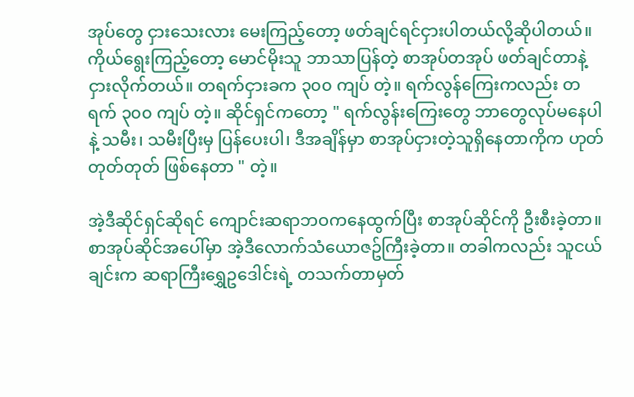အုပ်တွေ ငှားသေးလား မေးကြည့်တော့ ဖတ်ချင်ရင်ငှားပါတယ်လို့ဆိုပါတယ်။ ကိုယ်ရွေးကြည့်တော့ မောင်မိုးသူ ဘာသာပြန်တဲ့ စာအုပ်တအုပ် ဖတ်ချင်တာနဲ့ ငှားလိုက်တယ်။ တရက်ငှားခက ၃၀၀ ကျပ် တဲ့။ ရက်လွန်ကြေးကလည်း တရက် ၃၀၀ ကျပ် တဲ့။ ဆိုင်ရှင်ကတော့ " ရက်လွန်းကြေးတွေ ဘာတွေလုပ်မနေပါနဲ့ သမီး၊ သမီးပြီးမှ ပြန်ပေးပါ၊ ဒီအချိန်မှာ စာအုပ်ငှားတဲ့သူရှိနေတာကိုက ဟုတ်တုတ်တုတ် ဖြစ်နေတာ " တဲ့။

အဲ့ဒီဆိုင်ရှင်ဆိုရင် ကျောင်းဆရာဘဝကနေထွက်ပြီး စာအုပ်ဆိုင်ကို ဦးစီးခဲ့တာ။ စာအုပ်ဆိုင်အပေါ်မှာ အဲ့ဒီလောက်သံယောဇဥ်ကြီးခဲ့တာ။ တခါကလည်း သူငယ်ချင်းက ဆရာကြီးရွှေဥဒေါင်းရဲ့ တသက်တာမှတ်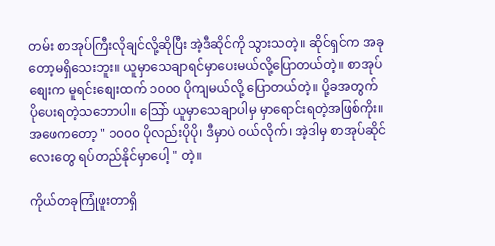တမ်း စာအုပ်ကြီးလိုချင်လို့ဆိုပြီး အဲ့ဒီဆိုင်ကို သွားသတဲ့။ ဆိုင်ရှင်က အခုတော့မရှိသေးဘူး။ ယူမှာသေချာရင်မှာပေးမယ်လို့ပြောတယ်တဲ့။ စာအုပ်စျေးက မူရင်းစျေးထက် ၁၀၀၀ ပိုကျမယ်လို့ ပြောတယ်တဲ့။ ပို့ခအတွက် ပိုပေးရတဲ့သဘောပါ။ သြော် ယူမှာသေချာပါမှ မှာရောင်းရတဲ့အဖြစ်ကိုး။ အဖေကတော့ " ၁၀၀၀ ပိုလည်းပိုပို၊ ဒီမှာပဲ ဝယ်လိုက်၊ အဲ့ဒါမှ စာအုပ်ဆိုင်လေးတွေ ရပ်တည်နိုင်မှာပေါ့ " တဲ့။

ကိုယ်တခုကြုံဖူးတာရှိ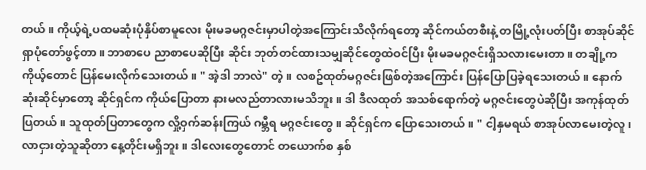တယ်။ ကိုယ့်ရဲ့ပထမဆုံးပုံနှိပ်စာမူလေး မိုးမခမဂ္ဂဇင်းမှာပါတဲ့အကြောင်းသိလိုက်ရတော့ ဆိုင်ကယ်တစီးနဲ့ တမြို့လုံးပတ်ပြီး စာအုပ်ဆိုင်ရှာပုံတော်ဖွင့်တာ။ ဘာစာပေ ညာစာပေဆိုပြီး ဆိုင်း ဘုတ်တင်ထားသမျှဆိုင်တွေထဲဝင်ပြီး မိုးမခမဂ္ဂဇင်းရှိသလားမေးတာ။ တချို့က ကိုယ့်တောင် ပြန်မေးလိုက်သေးတယ်။ " အဲ့ဒါ ဘာလဲ" တဲ့။ လစဥ်ထုတ်မဂ္ဂဇင်းဖြစ်တဲ့အကြောင်း ပြန်ပြောပြခဲ့ရသေးတယ်။ နောက်ဆုံးဆိုင်မှာတော့ ဆိုင်ရှင်က ကိုယ်ပြောတာ နားမလည်တာလားမသိဘူး။ ဒါ ဒီလထုတ် အသစ်ရောက်တဲ့ မဂ္ဂဇင်းတွေပဲဆိုပြီး အကုန်ထုတ်ပြတယ်။ သူထုတ်ပြတာတွေက လှို့ဝှက်ဆန်းကြယ် ဂမ္ဘီရ မဂ္ဂဇင်းတွေ။ ဆိုင်ရှင်က ပြောသေးတယ်။ " ငါ့နှမရယ် စာအုပ်လာမေးတဲ့လူ၊ လာငှားတဲ့သူဆိုတာ နေ့တိုင်းမရှိဘူး။ ဒါလေးတွေတောင် တယောက်စ နှစ်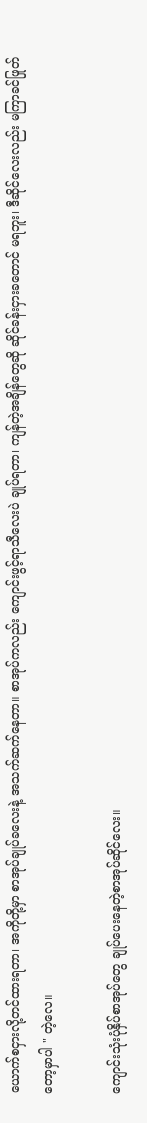ယောက်စငှားလို့တင်ထားရတာ၊ အကိုတို့မှာ စာအုပ်ချုပ်ခလေးနဲ့ အသက်ဆက်နေတာ။ စာအုပ်ကလည်း ကျောင်းဖွင့်ရာသီလေးပဲ ချုပ်ရတာ၊ ကျန်တဲ့အချိန်တွေဆို ဆိုင်ခန်းငှားခတောင် မရဘူး၊ ဒီဆိုင်လေးလည်း မကြာခင်ဖြုတ်တော့မှာပါ " တဲ့လေ။

ကျောင်းသုံးပုံနှိပ်စာအုပ်တွေ ချုပ်ပေးနေတဲ့စာအုပ်ဆိုင်လေး။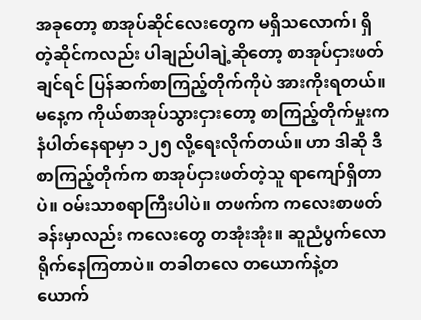အခုတော့ စာအုပ်ဆိုင်လေးတွေက မရှိသလောက်၊ ရှိတဲ့ဆိုင်ကလည်း ပါချည်ပါချဲ့ဆိုတော့ စာအုပ်ငှားဖတ်ချင်ရင် ပြန်ဆက်စာကြည့်တိုက်ကိုပဲ အားကိုးရတယ်။ မနေ့က ကိုယ်စာအုပ်သွားငှားတော့ စာကြည့်တိုက်မှုးက နံပါတ်နေရာမှာ ၁၂၅ လို့ရေးလိုက်တယ်။ ဟာ ဒါဆို ဒီစာကြည့်တိုက်က စာအုပ်ငှားဖတ်တဲ့သူ ရာကျော်ရှိတာပဲ။ ဝမ်းသာစရာကြီးပါပဲ။ တဖက်က ကလေးစာဖတ်ခန်းမှာလည်း ကလေးတွေ တအုံးအုံး။ ဆူညံပွက်လောရိုက်နေကြတာပဲ။ တခါတလေ တယောက်နဲ့တယောက်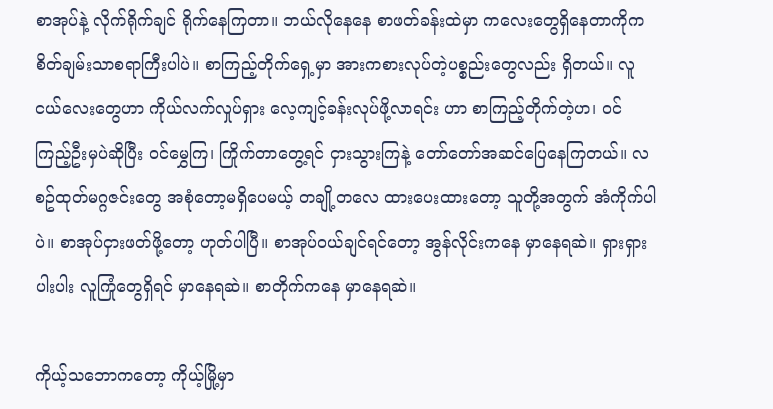စာအုပ်နဲ့ လိုက်ရိုက်ချင် ရိုက်နေကြတာ။ ဘယ်လိုနေနေ စာဖတ်ခန်းထဲမှာ ကလေးတွေရှိနေတာကိုက စိတ်ချမ်းသာစရာကြီးပါပဲ။ စာကြည့်တိုက်ရှေ့မှာ အားကစားလုပ်တဲ့ပစ္စည်းတွေလည်း ရှိတယ်။ လူငယ်လေးတွေဟာ ကိုယ်လက်လှုပ်ရှား လေ့ကျင့်ခန်းလုပ်ဖို့လာရင်း ဟာ စာကြည့်တိုက်တဲ့ဟ၊ ဝင်ကြည့်ဦးမှပဲဆိုပြီး ဝင်မွှေကြ၊ ကြိုက်တာတွေ့ရင် ငှားသွားကြနဲ့ တော်တော်အဆင်ပြေနေကြတယ်။ လစဥ်ထုတ်မဂ္ဂဇင်းတွေ အစုံတော့မရှိပေမယ့် တချို့တလေ ထားပေးထားတော့ သူတို့အတွက် အံကိုက်ပါပဲ။ စာအုပ်ငှားဖတ်ဖို့တော့ ဟုတ်ပါပြီ။ စာအုပ်ဝယ်ချင်ရင်တော့ အွန်လိုင်းကနေ မှာနေရဆဲ။ ရှားရှားပါးပါး လူကြုံတွေရှိရင် မှာနေရဆဲ။ စာတိုက်ကနေ မှာနေရဆဲ။

ကိုယ့်သဘောကတော့ ကိုယ့်မြို့မှာ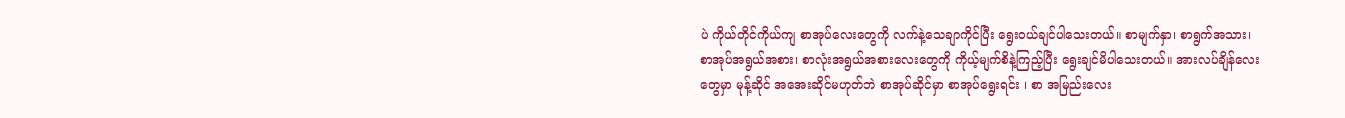ပဲ ကိုယ်တိုင်ကိုယ်ကျ စာအုပ်လေးတွေကို လက်နဲ့သေချာကိုင်ပြီး ရွေးဝယ်ချင်ပါသေးတယ်။ စာမျက်နှာ၊ စာရွက်အသား၊ စာအုပ်အရွယ်အစား၊ စာလုံးအရွယ်အစားလေးတွေကို ကိုယ့်မျက်စိနဲ့ကြည့်ပြီး ရွေးချင်မိပါသေးတယ်။ အားလပ်ချိန်လေးတွေမှာ မုန့်ဆိုင် အအေးဆိုင်မဟုတ်ဘဲ စာအုပ်ဆိုင်မှာ စာအုပ်ရွေးရင်း ၊ စာ အမြည်းလေး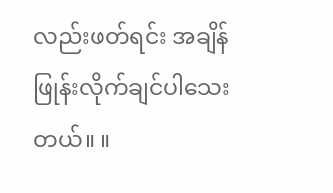လည်းဖတ်ရင်း အချိန်ဖြုန်းလိုက်ချင်ပါသေးတယ်။ ။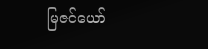မြဇင်ယော်